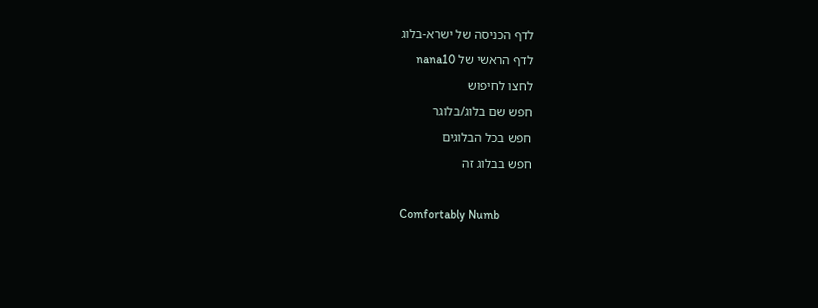לדף הכניסה של ישרא-בלוג
לדף הראשי של nana10
לחצו לחיפוש
חפש שם בלוג/בלוגר
חפש בכל הבלוגים
חפש בבלוג זה

Comfortably Numb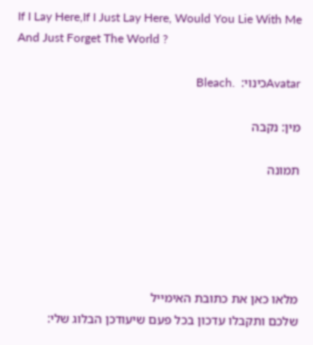If I Lay Here,If I Just Lay Here, Would You Lie With Me And Just Forget The World ?

Avatarכינוי:  .Bleach

מין: נקבה

תמונה





מלאו כאן את כתובת האימייל
שלכם ותקבלו עדכון בכל פעם שיעודכן הבלוג שלי: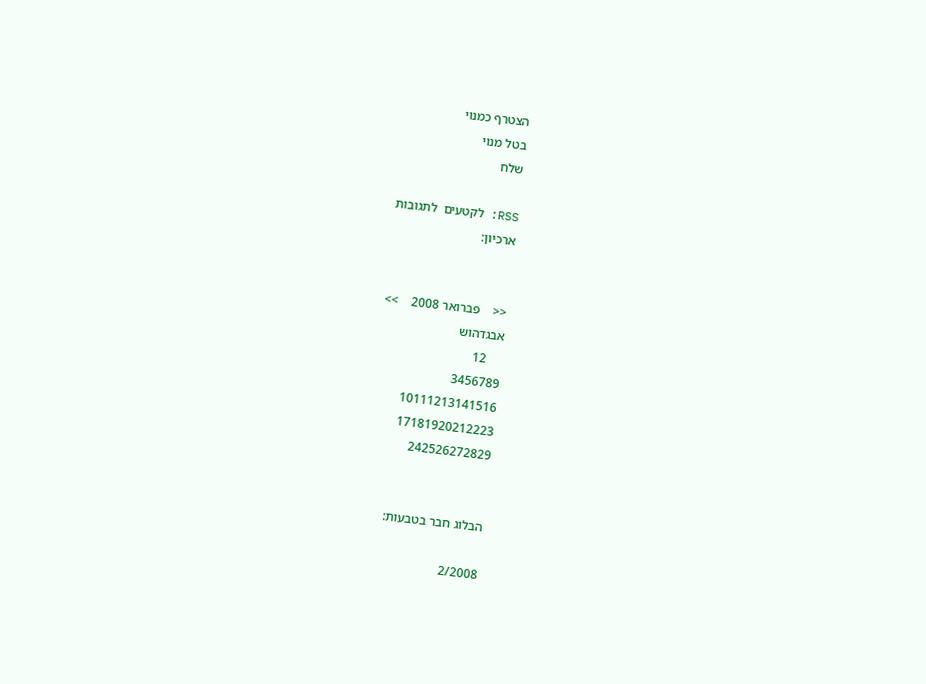הצטרף כמנוי
בטל מנוי
שלח

RSS: לקטעים  לתגובות
ארכיון:


<<    פברואר 2008    >>
אבגדהוש
     12
3456789
10111213141516
17181920212223
242526272829


הבלוג חבר בטבעות:

2/2008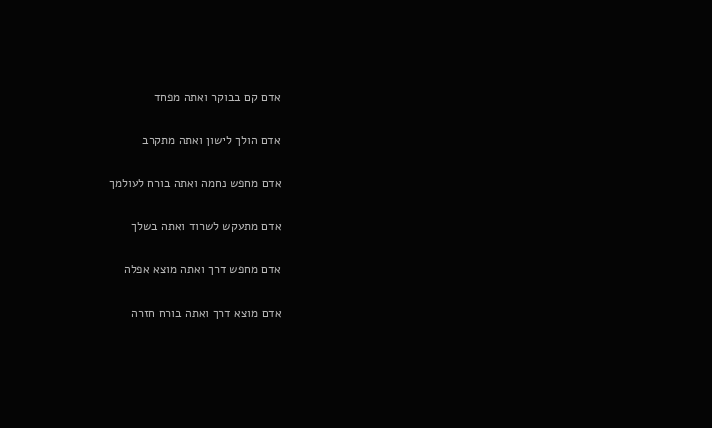אדם קם בבוקר ואתה מפחד

אדם הולך לישון ואתה מתקרב

אדם מחפש נחמה ואתה בורח לעולמך

אדם מתעקש לשרוד ואתה בשלך

אדם מחפש דרך ואתה מוצא אפלה

אדם מוצא דרך ואתה בורח חזרה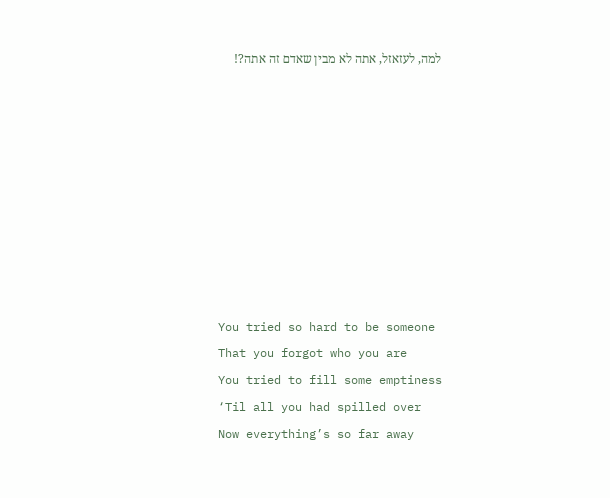למה, לעזאזל, אתה לא מבין שאדם זה אתה?!









You tried so hard to be someone
That you forgot who you are
You tried to fill some emptiness
‘Til all you had spilled over
Now everything’s so far away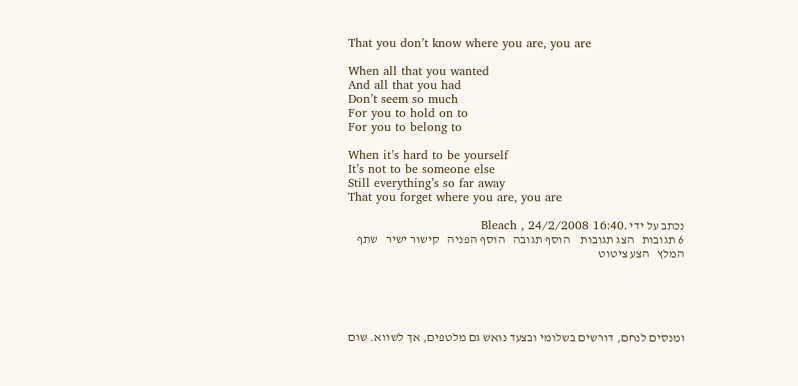That you don’t know where you are, you are

When all that you wanted
And all that you had
Don’t seem so much
For you to hold on to
For you to belong to

When it’s hard to be yourself
It’s not to be someone else
Still everything’s so far away
That you forget where you are, you are

נכתב על ידי .Bleach , 24/2/2008 16:40
6 תגובות   הצג תגובות    הוסף תגובה   הוסף הפניה   קישור ישיר   שתף   המלץ   הצע ציטוט





ומנסים לנחם, דורשים בשלומי ובצעד נואש גם מלטפים, אך לשווא. שום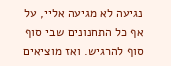נגיעה לא מגיעה אליי, על אף כל התחנונים שבי סוף סוף להרגיש. ואז מוציאים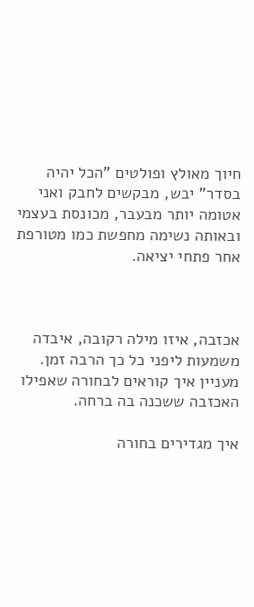חיוך מאולץ ופולטים "הכל יהיה בסדר" יבש, מבקשים לחבק ואני אטומה יותר מבעבר, מכונסת בעצמי ובאותה נשימה מחפשת כמו מטורפת אחר פתחי יציאה.



אכזבה, איזו מילה רקובה, איבדה משמעות ליפני כל כך הרבה זמן. מעניין איך קוראים לבחורה שאפילו האכזבה ששכנה בה ברחה.

איך מגדירים בחורה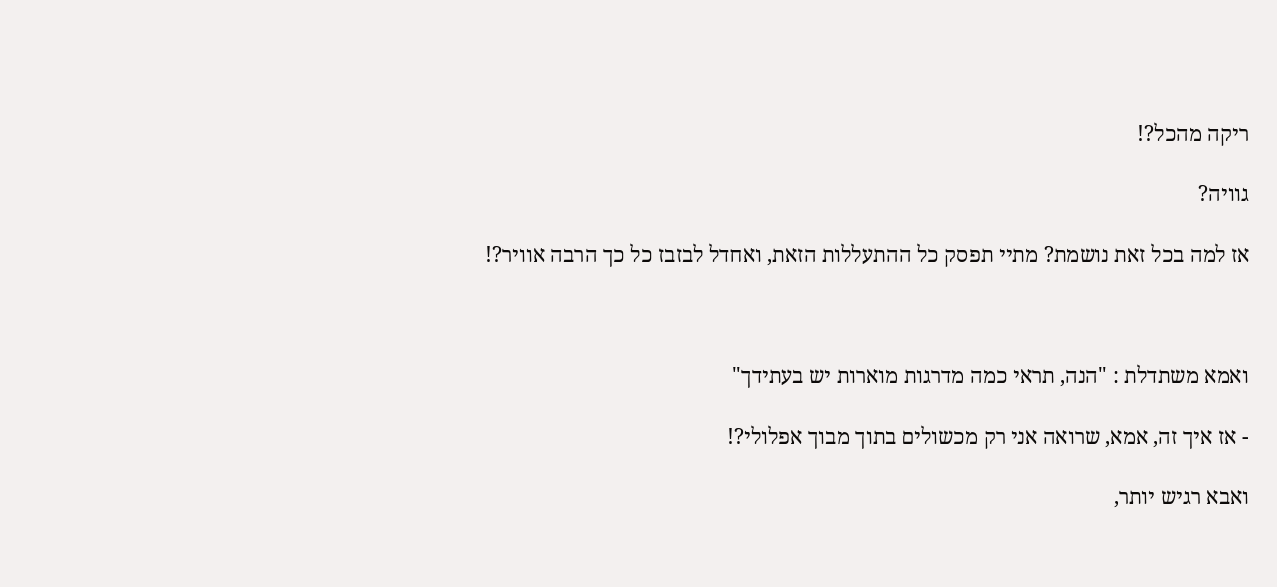ריקה מהכל?!

גוויה?

אז למה בכל זאת נושמת? מתיי תפסק כל ההתעללות הזאת, ואחדל לבזבז כל כך הרבה אוויר?!



ואמא משתדלת : "הנה, תראי כמה מדרגות מוארות יש בעתידך"

- אז איך זה, אמא, שרואה אני רק מכשולים בתוך מבוך אפלולי?!

ואבא רגיש יותר,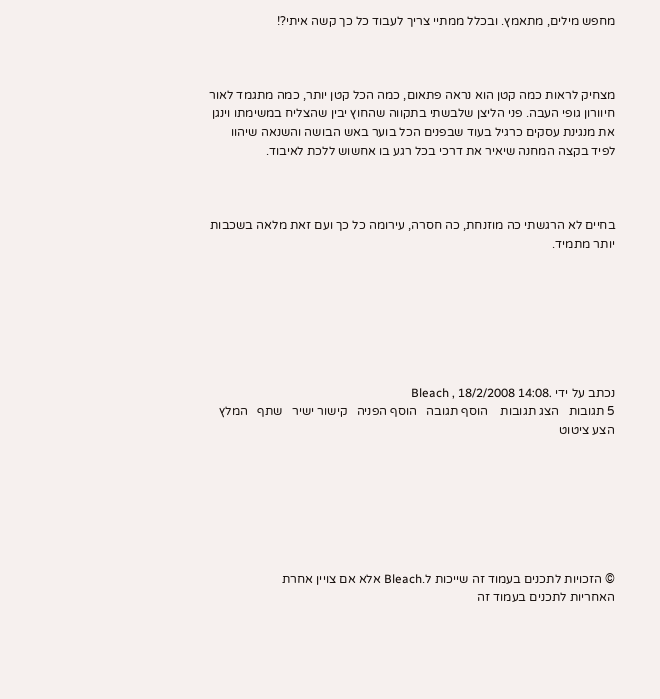מחפש מילים, מתאמץ. ובכלל ממתיי צריך לעבוד כל כך קשה איתי?!



מצחיק לראות כמה קטן הוא נראה פתאום, כמה הכל קטן יותר, כמה מתגמד לאור חיוורון גופי העבה. פני הליצן שלבשתי בתקווה שהחוץ יבין שהצליח במשימתו וינגן את מנגינת עסקים כרגיל בעוד שבפנים הכל בוער באש הבושה והשנאה שיהוו לפיד בקצה המחנה שיאיר את דרכי בכל רגע בו אחשוש ללכת לאיבוד.



בחיים לא הרגשתי כה מוזנחת, כה חסרה, עירומה כל כך ועם זאת מלאה בשכבות יותר מתמיד.







נכתב על ידי .Bleach , 18/2/2008 14:08
5 תגובות   הצג תגובות    הוסף תגובה   הוסף הפניה   קישור ישיר   שתף   המלץ   הצע ציטוט







© הזכויות לתכנים בעמוד זה שייכות ל.Bleach אלא אם צויין אחרת
האחריות לתכנים בעמוד זה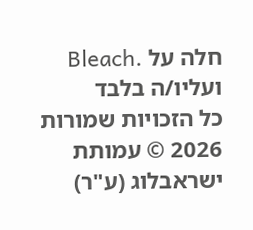חלה על .Bleach ועליו/ה בלבד
כל הזכויות שמורות 2026 © עמותת ישראבלוג (ע"ר)